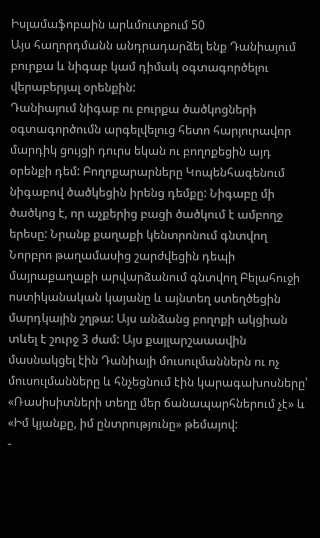Իսլամաֆոբաին արևմուտքում 50
Այս հաղորդմանն անդրադարձել ենք Դանիայում բուրքա և նիգաբ կամ դիմակ օգտագործելու վերաբերյալ օրենքին:
Դանիայում նիգաբ ու բուրքա ծածկոցների օգտագործումն արգելվելուց հետո հարյուրավոր մարդիկ ցույցի դուրս եկան ու բողոքեցին այդ օրենքի դեմ: Բողոքարարները Կոպենհագենում նիգաբով ծածկեցին իրենց դեմքը: Նիգաբը մի ծածկոց է, որ աչքերից բացի ծածկում է ամբողջ երեսը: Նրանք քաղաքի կենտրոնում գնտվող Նորբրո թաղամասից շարժվեցին դեպի մայրաքաղաքի արվարձանում գնտվող Բելահուջի ոստիկանական կայանը և այնտեղ ստեղծեցին մարդկային շղթա: Այս անձանց բողոքի ակցիան տևել է շուրջ 3 ժամ: Այս քայլարշաաավին մասնակցել էին Դանիայի մուսուլմաններն ու ոչ մուսուլմանները և հնչեցնում էին կարագախոսները՝ «Ռասիսիտների տեղը մեր ճանապարհներում չէ» և «Իմ կյանքը, իմ ընտրությունը» թեմայով:
-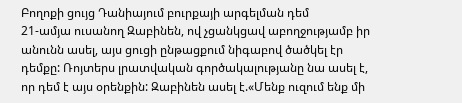Բողոքի ցույց Դանիայում բուրքայի արգելման դեմ
21-ամյա ուսանող Զաբինեն, ով չցանկցավ աբողջությամբ իր անունն ասել, այս ցուցի ընթացքում նիգաբով ծածկել էր դեմքը: Ռոյտերս լրատվական գործակալությանը նա ասել է, որ դեմ է այս օրենքին: Զաբինեն ասել է.«Մենք ուզում ենք մի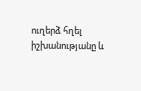ուղերձ հղել իշխանությանը և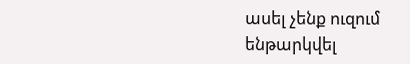ասել չենք ուզում ենթարկվել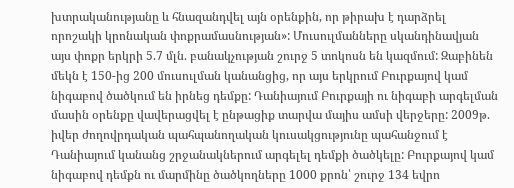խտրականությանը և հնազանդվել այն օրենքին, որ թիրախ է դարձրել որոշակի կրոնական փոքրամասնության»: Մուսուլմանները սկանդինավյան այս փոքր երկրի 5.7 մլն. բանակչության շուրջ 5 տոկոսն են կազմում: Զաբինեն մեկն է 150-ից 200 մուսուլման կանանցից, որ այս երկրում Բուրքայով կամ նիգաբով ծածկում են իրնեց դեմքը: Դանիայում Բուրքայի ու նիգաբի արգելման մասին օրենքը վավերացվել է ընթացիք տարվա մայիս ամսի վերջերը: 2009թ. իվեր ժողովրդական պահպանողական կուսակցությունը պահանջում է Դանիայում կանանց շրջանակներում արգելել դեմքի ծածկելը: Բուրքայով կամ նիգաբով դեմքն ու մարմինը ծածկողները 1000 քրոն՝ շուրջ 134 եվրո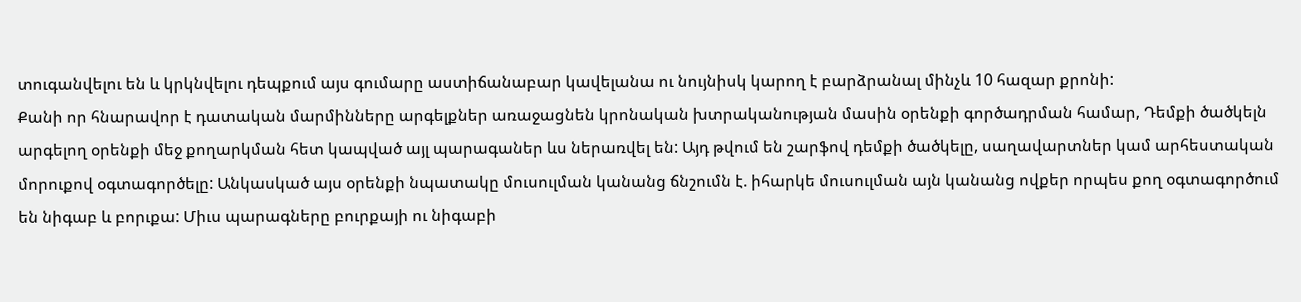տուգանվելու են և կրկնվելու դեպքում այս գումարը աստիճանաբար կավելանա ու նույնիսկ կարող է բարձրանալ մինչև 10 հազար քրոնի:
Քանի որ հնարավոր է դատական մարմինները արգելքներ առաջացնեն կրոնական խտրականության մասին օրենքի գործադրման համար, Դեմքի ծածկելն արգելող օրենքի մեջ քողարկման հետ կապված այլ պարագաներ ևս ներառվել են: Այդ թվում են շարֆով դեմքի ծածկելը, սաղավարտներ կամ արհեստական մորուքով օգտագործելը: Անկասկած այս օրենքի նպատակը մուսուլման կանանց ճնշումն է. իհարկե մուսուլման այն կանանց ովքեր որպես քող օգտագործում են նիգաբ և բորւքա: Միւս պարագները բուրքայի ու նիգաբի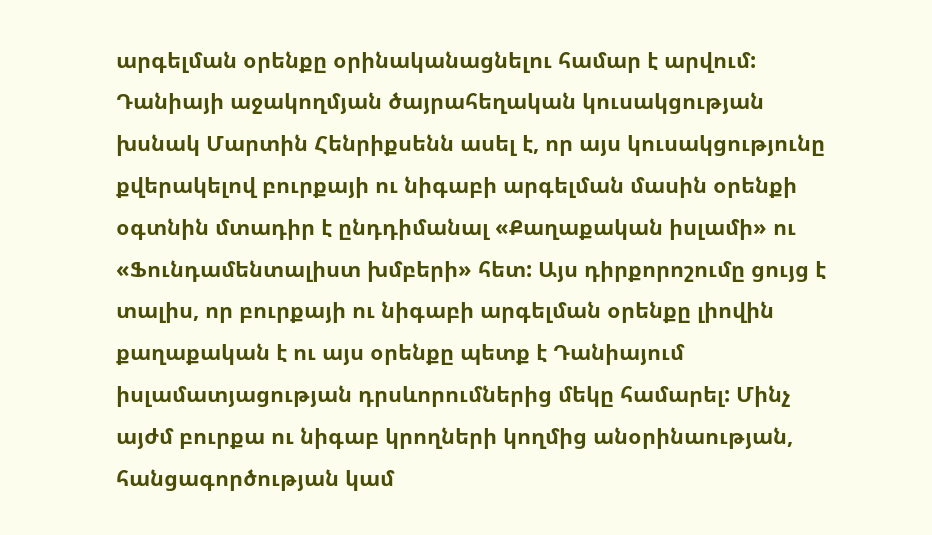արգելման օրենքը օրինականացնելու համար է արվում: Դանիայի աջակողմյան ծայրահեղական կուսակցության խսնակ Մարտին Հենրիքսենն ասել է, որ այս կուսակցությունը քվերակելով բուրքայի ու նիգաբի արգելման մասին օրենքի օգտնին մտադիր է ընդդիմանալ «Քաղաքական իսլամի» ու «Ֆունդամենտալիստ խմբերի» հետ: Այս դիրքորոշումը ցույց է տալիս, որ բուրքայի ու նիգաբի արգելման օրենքը լիովին քաղաքական է ու այս օրենքը պետք է Դանիայում իսլամատյացության դրսևորումներից մեկը համարել: Մինչ այժմ բուրքա ու նիգաբ կրողների կողմից անօրինաության, հանցագործության կամ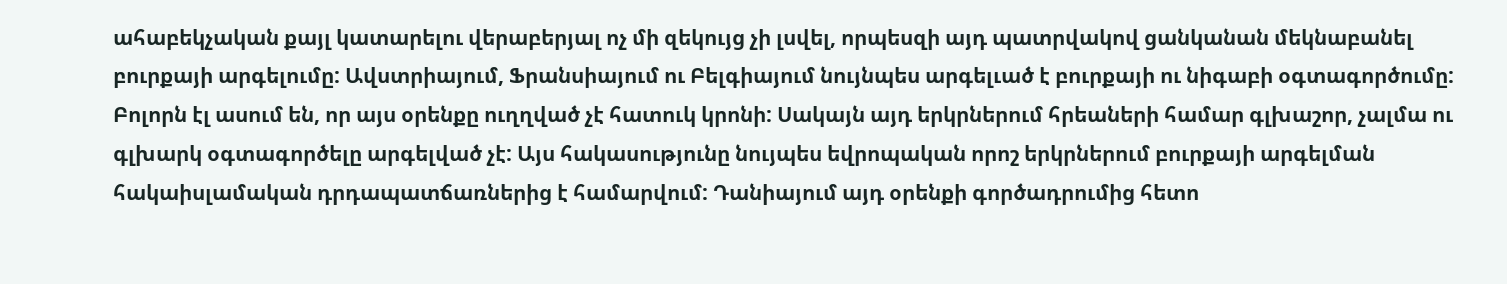ահաբեկչական քայլ կատարելու վերաբերյալ ոչ մի զեկույց չի լսվել, որպեսզի այդ պատրվակով ցանկանան մեկնաբանել բուրքայի արգելումը: Ավստրիայում, Ֆրանսիայում ու Բելգիայում նույնպես արգելւած է բուրքայի ու նիգաբի օգտագործումը: Բոլորն էլ ասում են, որ այս օրենքը ուղղված չէ հատուկ կրոնի: Սակայն այդ երկրներում հրեաների համար գլխաշոր, չալմա ու գլխարկ օգտագործելը արգելված չէ: Այս հակասությունը նույպես եվրոպական որոշ երկրներում բուրքայի արգելման հակաիսլամական դրդապատճառներից է համարվում: Դանիայում այդ օրենքի գործադրումից հետո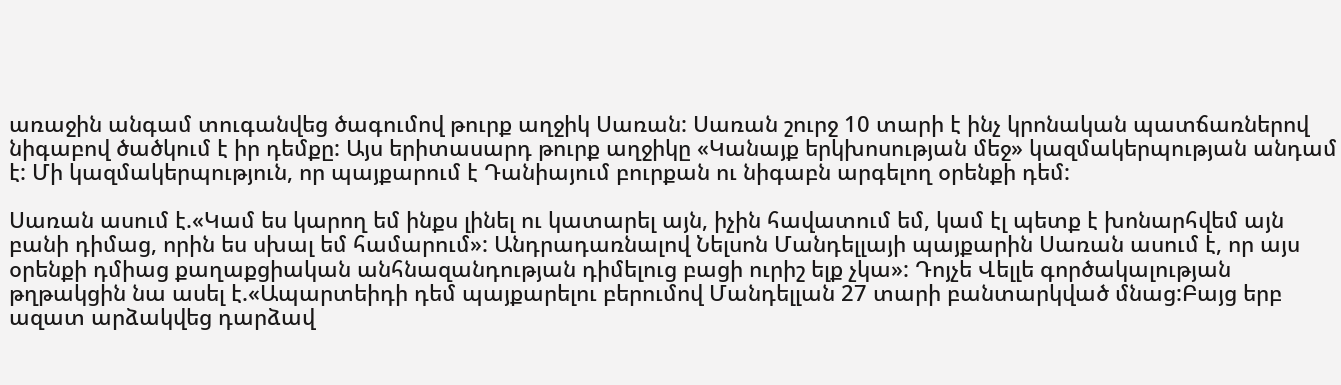առաջին անգամ տուգանվեց ծագումով թուրք աղջիկ Սառան: Սառան շուրջ 10 տարի է ինչ կրոնական պատճառներով նիգաբով ծածկում է իր դեմքը: Այս երիտասարդ թուրք աղջիկը «Կանայք երկխոսության մեջ» կազմակերպության անդամ է: Մի կազմակերպություն, որ պայքարում է Դանիայում բուրքան ու նիգաբն արգելող օրենքի դեմ:

Սառան ասում է.«Կամ ես կարող եմ ինքս լինել ու կատարել այն, իչին հավատում եմ, կամ էլ պետք է խոնարհվեմ այն բանի դիմաց, որին ես սխալ եմ համարում»: Անդրադառնալով Նելսոն Մանդելլայի պայքարին Սառան ասում է, որ այս օրենքի դմիաց քաղաքցիական անհնազանդության դիմելուց բացի ուրիշ ելք չկա»: Դոյչե Վելլե գործակալության թղթակցին նա ասել է.«Ապարտեիդի դեմ պայքարելու բերումով Մանդելլան 27 տարի բանտարկված մնաց:Բայց երբ ազատ արձակվեց դարձավ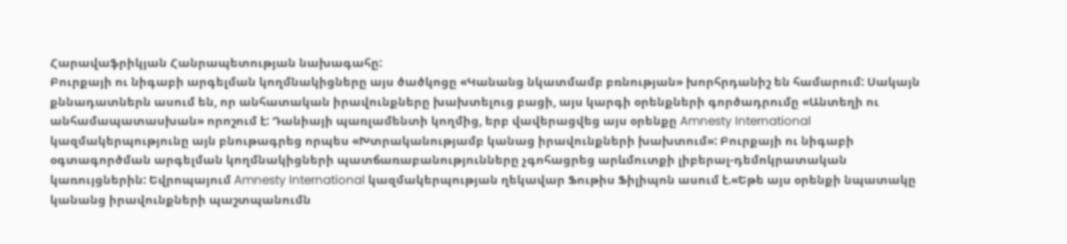Հարավաֆրիկյան Հանրապետության նախագահը:
Բուրքայի ու նիգաբի արգելման կողմնակիցները այս ծածկոցը «Կանանց նկատմամբ բռնության» խորհրդանիշ են համարում: Սակայն քննադատներն ասում են, որ անհատական իրավունքները խախտելուց բացի, այս կարգի օրենքների գործադրումը «Անտեղի ու անհամապատասխան» որոշում է: Դանիայի պառլամենտի կողմից, երբ վավերացվեց այս օրենքը Amnesty International կազմակերպությունը այն բնութագրեց որպես «Խտրականությամբ կանաց իրավունքների խախտում»: Բուրքայի ու նիգաբի օգտագործման արգելման կողմնակիցների պատճառաբանությունները չգոհացրեց արևմուտքի լիբերալ-դեմոկրատական կառույցներին: Եվրոպայում Amnesty International կազմակերպության ղեկավար Ֆութիս Ֆիլիպոն ասում է.«Եթե այս օրենքի նպատակը կանանց իրավունքների պաշտպանումն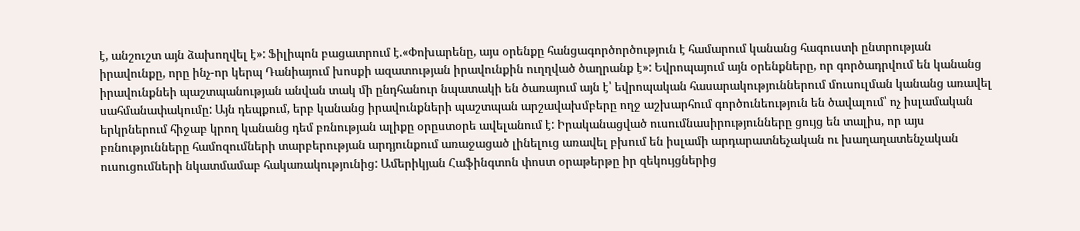է, անշուշտ այն ձախողվել է»: Ֆիլիպոն բացատրում է.«Փոխարենը, այս օրենքը հանցագործործություն է համարում կանանց հագուստի ընտրության իրավունքը, որը ինչ-որ կերպ Դանիայում խոսքի ազատության իրավունքին ուղղված ծաղրանք է»: Եվրոպայում այն օրենքները, որ գործադրվում են կանանց իրավունքնեի պաշտպանության անվան տակ մի ընդհանուր նպատակի են ծառայում այն է՝ եվրոպական հասարակություններում մուսուլման կանանց առավել սահմանափակումը: Այն դեպքում, երբ կանանց իրավունքների պաշտպան արշավախմբերը ողջ աշխարհում գործունեություն են ծավալում՝ ոչ իսլամական երկրներում հիջաբ կրող կանանց դեմ բռնության ալիքը օրըստօրե ավելանում է: Իրականացված ուսումնասիրությունները ցույց են տալիս, որ այս բռնությունները համոզումների տարբերության արդյունքում առաջացած լինելուց առավել բխում են իսլամի արդարատնեչական ու խաղաղատենչական ուսուցումների նկատմամաբ հակառակությունից: Ամերիկյան Հաֆինգտոն փոստ օրաթերթը իր զեկույցներից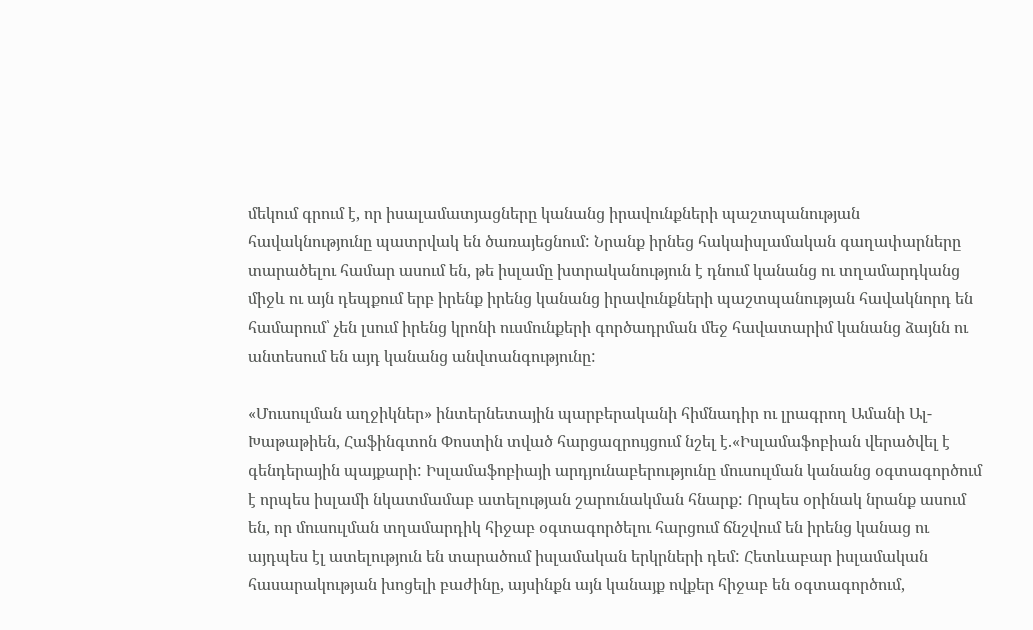մեկում գրում է, որ իսալամատյացները կանանց իրավունքների պաշտպանության հավակնությունը պատրվակ են ծառայեցնում: Նրանք իրնեց հակաիսլամական գաղափարները տարածելու համար ասում են, թե իսլամը խտրականություն է դնում կանանց ու տղամարդկանց միջև ու այն դեպքում երբ իրենք իրենց կանանց իրավունքների պաշտպանության հավակնորդ են համարում՝ չեն լսում իրենց կրոնի ուսմունքերի գործադրման մեջ հավատարիմ կանանց ձայնն ու անտեսում են այդ կանանց անվտանգությունը:

«Մուսուլման աղջիկներ» ինտերնետային պարբերականի հիմնադիր ու լրագրող Ամանի Ալ-Խաթաթիեն, Հաֆինգտոն Փոստին տված հարցազրույցում նշել է.«Իսլամաֆոբիան վերածվել է գենդերային պայքարի: Իսլամաֆոբիայի արդյունաբերությունը մուսուլման կանանց օգտագործում է որպես իսլամի նկատմամաբ ատելության շարունակման հնարք: Որպես օրինակ նրանք ասում են, որ մուսուլման տղամարդիկ հիջաբ օգտագործելու հարցում ճնշվում են իրենց կանաց ու այդպես էլ ատելություն են տարածում իսլամական երկրների դեմ: Հետևաբար իսլամական հասարակության խոցելի բաժինը, այսինքն այն կանայք ովքեր հիջաբ են օգտագործում,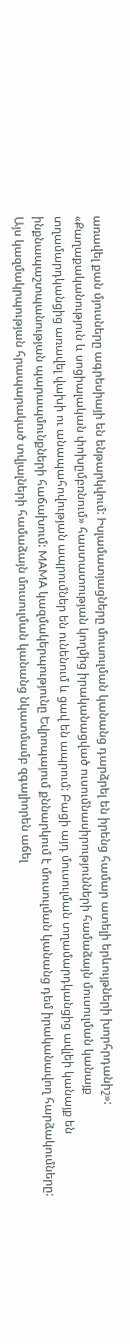առավել քան մյուսները ագրեսիայի են ենթարկվում: Իսլամատյացները մուսուլման կանանց դարձրել են իրենց համար ատելի երևույթների խորհրդանիշ»: «Քաղաքականություն և սոցիալական փոխըմբռնում» հաստատության կողմից իրականացված ուսումնասիրությունների համաձայն մուսուլման կանայք տղամարդկանցից առավել վախի ու անապահովության ապրումներ են ունենում և ցավ են ապրում: Բացի այդ մուսուլման տղամարդկանցից ավլեի կանայք են ինքնապաշտպանության պարապմունքների հաճախում: MAMA կազմակերպությունը Եվրոպայում քննարկում է մուսուլման կանանց դեմ իրականավող հարձակումները: Այս կազմակրպության հրապարակած տվյալների համաձայն մուսուլման կանանց նկատմամբ զգալիորեն աճել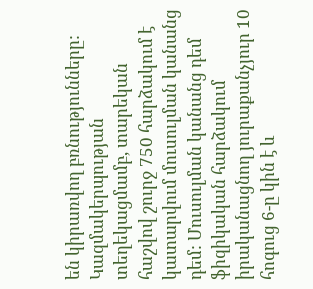են կիրառվող բռնությունները: Կազմակերպության տեղեկացմամբ, տարեկան հաշվով շուրջ 750 հարձակում է կատարվում մուսուլման կանանց դեմ: Մուսուլման կանանց դեմ ֆիզիկական հարձակում իրականացնող յուրաքանչյուր 10 հոգուց 6-ը կին է և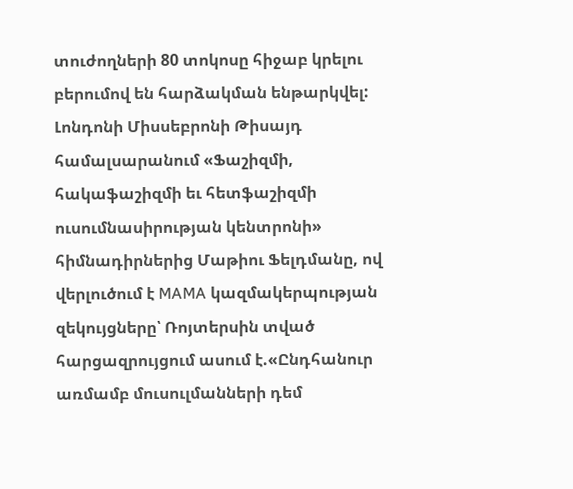տուժողների 80 տոկոսը հիջաբ կրելու բերումով են հարձակման ենթարկվել: Լոնդոնի Միսսեբրոնի Թիսայդ համալսարանում «Ֆաշիզմի, հակաֆաշիզմի եւ հետֆաշիզմի ուսումնասիրության կենտրոնի» հիմնադիրներից Մաթիու Ֆելդմանը, ով վերլուծում է MAMA կազմակերպության զեկույցները՝ Ռոյտերսին տված հարցազրույցում ասում է.«Ընդհանուր առմամբ մուսուլմանների դեմ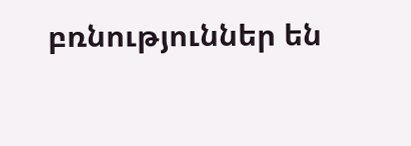բռնություններ են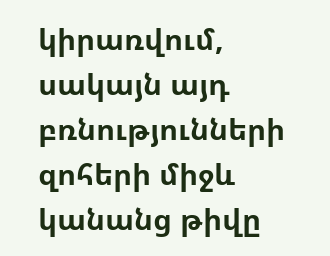կիրառվում, սակայն այդ բռնությունների զոհերի միջև կանանց թիվը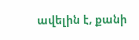ավելին է, քանի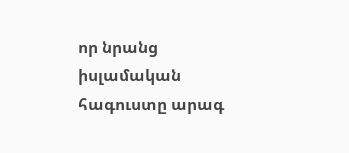որ նրանց իսլամական հագուստը արագ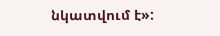նկատվում է»: